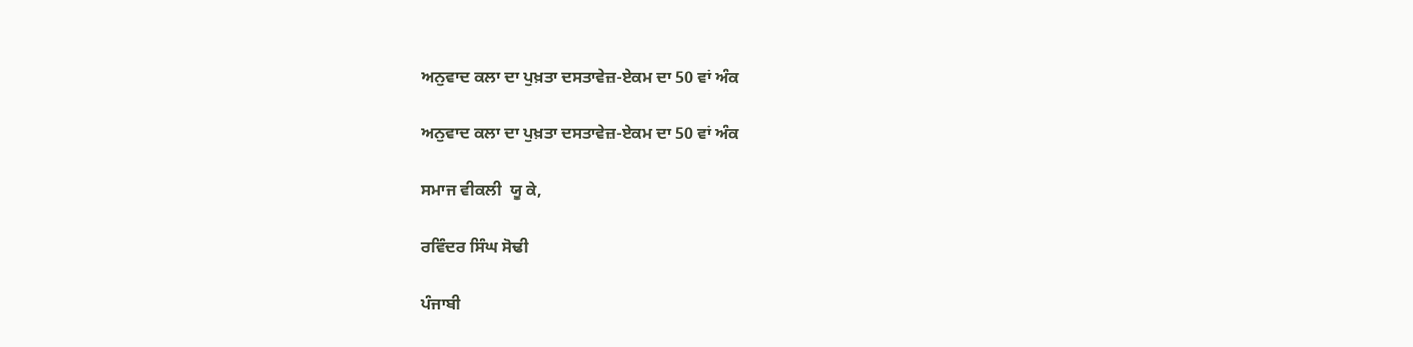ਅਨੁਵਾਦ ਕਲਾ ਦਾ ਪੁਖ਼ਤਾ ਦਸਤਾਵੇਜ਼-ਏਕਮ ਦਾ 50 ਵਾਂ ਅੰਕ

ਅਨੁਵਾਦ ਕਲਾ ਦਾ ਪੁਖ਼ਤਾ ਦਸਤਾਵੇਜ਼-ਏਕਮ ਦਾ 50 ਵਾਂ ਅੰਕ

ਸਮਾਜ ਵੀਕਲੀ  ਯੂ ਕੇ,

ਰਵਿੰਦਰ ਸਿੰਘ ਸੋਢੀ

ਪੰਜਾਬੀ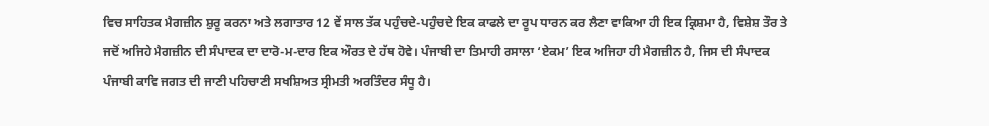ਵਿਚ ਸਾਹਿਤਕ ਮੈਗਜ਼ੀਨ ਸ਼ੁਰੂ ਕਰਨਾ ਅਤੇ ਲਗਾਤਾਰ 12 ਵੇਂ ਸਾਲ ਤੱਕ ਪਹੁੰਚਦੇ-ਪਹੁੰਚਦੇ ਇਕ ਕਾਫਲੇ ਦਾ ਰੂਪ ਧਾਰਨ ਕਰ ਲੈਣਾ ਵਾਕਿਆ ਹੀ ਇਕ ਕ੍ਰਿਸ਼ਮਾ ਹੈ, ਵਿਸ਼ੇਸ਼ ਤੌਰ ਤੇ ਜਦੋਂ ਅਜਿਹੇ ਮੈਗਜ਼ੀਨ ਦੀ ਸੰਪਾਦਕ ਦਾ ਦਾਰੋ-ਮ-ਦਾਰ ਇਕ ਔਰਤ ਦੇ ਹੱਥ ਹੋਵੇ। ਪੰਜਾਬੀ ਦਾ ਤਿਮਾਹੀ ਰਸਾਲਾ ‘ਏਕਮ’ ਇਕ ਅਜਿਹਾ ਹੀ ਮੈਗਜ਼ੀਨ ਹੈ, ਜਿਸ ਦੀ ਸੰਪਾਦਕ ਪੰਜਾਬੀ ਕਾਵਿ ਜਗਤ ਦੀ ਜਾਣੀ ਪਹਿਚਾਣੀ ਸਖਸ਼ਿਅਤ ਸ੍ਰੀਮਤੀ ਅਰਤਿੰਦਰ ਸੰਧੂ ਹੈ।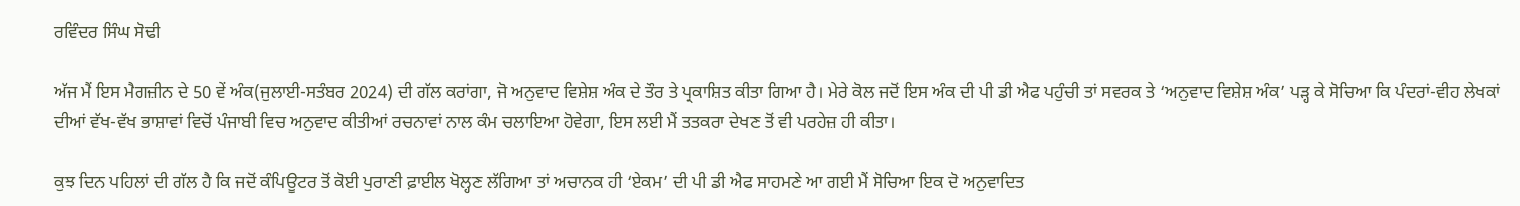ਰਵਿੰਦਰ ਸਿੰਘ ਸੋਢੀ

ਅੱਜ ਮੈਂ ਇਸ ਮੈਗਜ਼ੀਨ ਦੇ 50 ਵੇਂ ਅੰਕ(ਜੁਲਾਈ-ਸਤੰਬਰ 2024) ਦੀ ਗੱਲ ਕਰਾਂਗਾ, ਜੋ ਅਨੁਵਾਦ ਵਿਸ਼ੇਸ਼ ਅੰਕ ਦੇ ਤੌਰ ਤੇ ਪ੍ਰਕਾਸ਼ਿਤ ਕੀਤਾ ਗਿਆ ਹੈ। ਮੇਰੇ ਕੋਲ ਜਦੋਂ ਇਸ ਅੰਕ ਦੀ ਪੀ ਡੀ ਐਫ ਪਹੁੰਚੀ ਤਾਂ ਸਵਰਕ ਤੇ ‘ਅਨੁਵਾਦ ਵਿਸ਼ੇਸ਼ ਅੰਕ’ ਪੜ੍ਹ ਕੇ ਸੋਚਿਆ ਕਿ ਪੰਦਰਾਂ-ਵੀਹ ਲੇਖਕਾਂ ਦੀਆਂ ਵੱਖ-ਵੱਖ ਭਾਸ਼ਾਵਾਂ ਵਿਚੋਂ ਪੰਜਾਬੀ ਵਿਚ ਅਨੁਵਾਦ ਕੀਤੀਆਂ ਰਚਨਾਵਾਂ ਨਾਲ ਕੰਮ ਚਲਾਇਆ ਹੋਵੇਗਾ, ਇਸ ਲਈ ਮੈਂ ਤਤਕਰਾ ਦੇਖਣ ਤੋਂ ਵੀ ਪਰਹੇਜ਼ ਹੀ ਕੀਤਾ।

ਕੁਝ ਦਿਨ ਪਹਿਲਾਂ ਦੀ ਗੱਲ ਹੈ ਕਿ ਜਦੋਂ ਕੰਪਿਊਟਰ ਤੋਂ ਕੋਈ ਪੁਰਾਣੀ ਫ਼ਾਈਲ ਖੋਲ੍ਹਣ ਲੱਗਿਆ ਤਾਂ ਅਚਾਨਕ ਹੀ ‘ਏਕਮ’ ਦੀ ਪੀ ਡੀ ਐਫ ਸਾਹਮਣੇ ਆ ਗਈ ਮੈਂ ਸੋਚਿਆ ਇਕ ਦੋ ਅਨੁਵਾਦਿਤ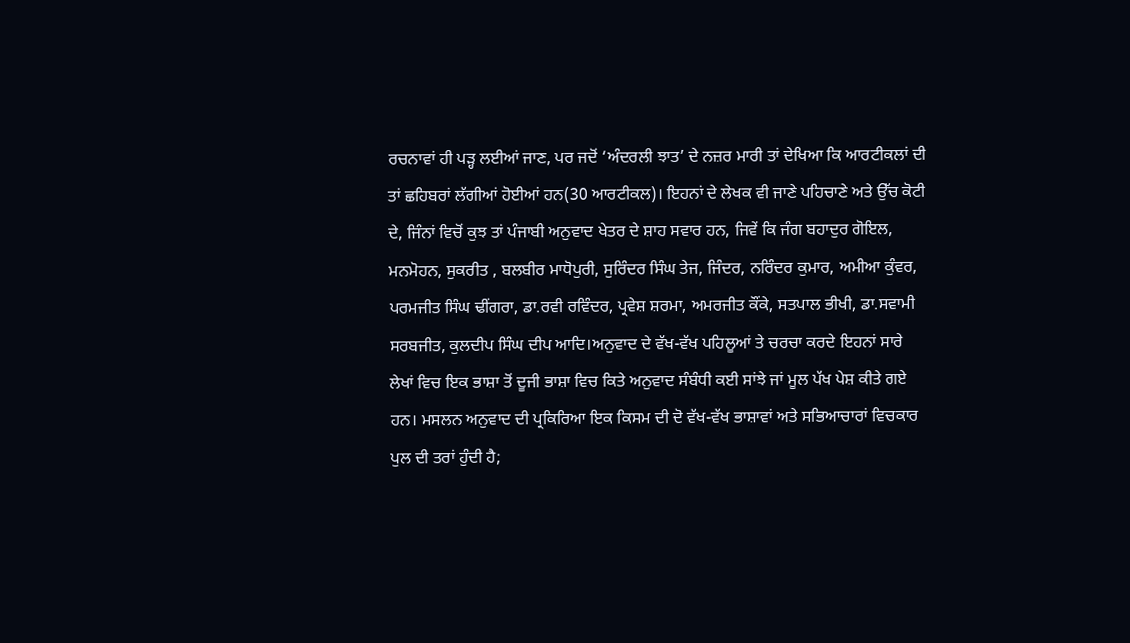ਰਚਨਾਵਾਂ ਹੀ ਪੜ੍ਹ ਲਈਆਂ ਜਾਣ, ਪਰ ਜਦੋਂ ‘ਅੰਦਰਲੀ ਝਾਤ’ ਦੇ ਨਜ਼ਰ ਮਾਰੀ ਤਾਂ ਦੇਖਿਆ ਕਿ ਆਰਟੀਕਲਾਂ ਦੀ ਤਾਂ ਛਹਿਬਰਾਂ ਲੱਗੀਆਂ ਹੋਈਆਂ ਹਨ(30 ਆਰਟੀਕਲ)। ਇਹਨਾਂ ਦੇ ਲੇਖਕ ਵੀ ਜਾਣੇ ਪਹਿਚਾਣੇ ਅਤੇ ਉੱਚ ਕੋਟੀ ਦੇ, ਜਿੰਨਾਂ ਵਿਚੋਂ ਕੁਝ ਤਾਂ ਪੰਜਾਬੀ ਅਨੁਵਾਦ ਖੇਤਰ ਦੇ ਸ਼ਾਹ ਸਵਾਰ ਹਨ, ਜਿਵੇਂ ਕਿ ਜੰਗ ਬਹਾਦੁਰ ਗੋਇਲ, ਮਨਮੋਹਨ, ਸੁਕਰੀਤ , ਬਲਬੀਰ ਮਾਧੋਪੁਰੀ, ਸੁਰਿੰਦਰ ਸਿੰਘ ਤੇਜ, ਜਿੰਦਰ, ਨਰਿੰਦਰ ਕੁਮਾਰ, ਅਮੀਆ ਕੁੰਵਰ, ਪਰਮਜੀਤ ਸਿੰਘ ਢੀਂਗਰਾ, ਡਾ.ਰਵੀ ਰਵਿੰਦਰ, ਪ੍ਰਵੇਸ਼ ਸ਼ਰਮਾ, ਅਮਰਜੀਤ ਕੌਂਕੇ, ਸਤਪਾਲ ਭੀਖੀ, ਡਾ.ਸਵਾਮੀ ਸਰਬਜੀਤ, ਕੁਲਦੀਪ ਸਿੰਘ ਦੀਪ ਆਦਿ।ਅਨੁਵਾਦ ਦੇ ਵੱਖ-ਵੱਖ ਪਹਿਲੂਆਂ ਤੇ ਚਰਚਾ ਕਰਦੇ ਇਹਨਾਂ ਸਾਰੇ ਲੇਖਾਂ ਵਿਚ ਇਕ ਭਾਸ਼ਾ ਤੋਂ ਦੂਜੀ ਭਾਸ਼ਾ ਵਿਚ ਕਿਤੇ ਅਨੁਵਾਦ ਸੰਬੰਧੀ ਕਈ ਸਾਂਝੇ ਜਾਂ ਮੂਲ ਪੱਖ ਪੇਸ਼ ਕੀਤੇ ਗਏ ਹਨ। ਮਸਲਨ ਅਨੁਵਾਦ ਦੀ ਪ੍ਰਕਿਰਿਆ ਇਕ ਕਿਸਮ ਦੀ ਦੋ ਵੱਖ-ਵੱਖ ਭਾਸ਼ਾਵਾਂ ਅਤੇ ਸਭਿਆਚਾਰਾਂ ਵਿਚਕਾਰ ਪੁਲ ਦੀ ਤਰਾਂ ਹੁੰਦੀ ਹੈ;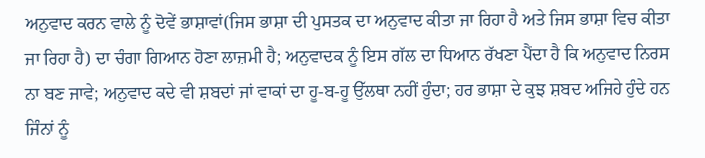ਅਨੁਵਾਦ ਕਰਨ ਵਾਲੇ ਨੂੰ ਦੋਵੇਂ ਭਾਸ਼ਾਵਾਂ(ਜਿਸ ਭਾਸ਼ਾ ਦੀ ਪੁਸਤਕ ਦਾ ਅਨੁਵਾਦ ਕੀਤਾ ਜਾ ਰਿਹਾ ਹੈ ਅਤੇ ਜਿਸ ਭਾਸ਼ਾ ਵਿਚ ਕੀਤਾ ਜਾ ਰਿਹਾ ਹੈ) ਦਾ ਚੰਗਾ ਗਿਆਨ ਹੋਣਾ ਲਾਜ਼ਮੀ ਹੈ; ਅਨੁਵਾਦਕ ਨੂੰ ਇਸ ਗੱਲ ਦਾ ਧਿਆਨ ਰੱਖਣਾ ਪੈਂਦਾ ਹੈ ਕਿ ਅਨੁਵਾਦ ਨਿਰਸ ਨਾ ਬਣ ਜਾਵੇ; ਅਨੁਵਾਦ ਕਦੇ ਵੀ ਸ਼ਬਦਾਂ ਜਾਂ ਵਾਕਾਂ ਦਾ ਹੂ-ਬ-ਹੂ ਉੱਲਥਾ ਨਹੀਂ ਹੁੰਦਾ; ਹਰ ਭਾਸ਼ਾ ਦੇ ਕੁਝ ਸ਼ਬਦ ਅਜਿਹੇ ਹੁੰਦੇ ਹਨ ਜਿੰਨਾਂ ਨੂੰ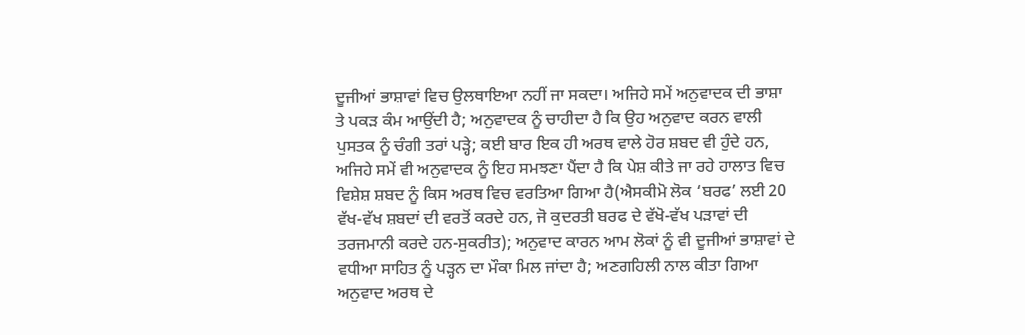ਦੂਜੀਆਂ ਭਾਸ਼ਾਵਾਂ ਵਿਚ ਉਲਥਾਇਆ ਨਹੀਂ ਜਾ ਸਕਦਾ। ਅਜਿਹੇ ਸਮੇਂ ਅਨੁਵਾਦਕ ਦੀ ਭਾਸ਼ਾ ਤੇ ਪਕੜ ਕੰਮ ਆਉਂਦੀ ਹੈ; ਅਨੁਵਾਦਕ ਨੂੰ ਚਾਹੀਦਾ ਹੈ ਕਿ ਉਹ ਅਨੁਵਾਦ ਕਰਨ ਵਾਲੀ ਪੁਸਤਕ ਨੂੰ ਚੰਗੀ ਤਰਾਂ ਪੜ੍ਹੇ; ਕਈ ਬਾਰ ਇਕ ਹੀ ਅਰਥ ਵਾਲੇ ਹੋਰ ਸ਼ਬਦ ਵੀ ਹੁੰਦੇ ਹਨ, ਅਜਿਹੇ ਸਮੇਂ ਵੀ ਅਨੁਵਾਦਕ ਨੂੰ ਇਹ ਸਮਝਣਾ ਪੈਂਦਾ ਹੈ ਕਿ ਪੇਸ਼ ਕੀਤੇ ਜਾ ਰਹੇ ਹਾਲਾਤ ਵਿਚ ਵਿਸ਼ੇਸ਼ ਸ਼ਬਦ ਨੂੰ ਕਿਸ ਅਰਥ ਵਿਚ ਵਰਤਿਆ ਗਿਆ ਹੈ(ਐਸਕੀਮੋ ਲੋਕ ‘ਬਰਫ’ ਲਈ 20 ਵੱਖ-ਵੱਖ ਸ਼ਬਦਾਂ ਦੀ ਵਰਤੋਂ ਕਰਦੇ ਹਨ, ਜੋ ਕੁਦਰਤੀ ਬਰਫ ਦੇ ਵੱਖੋ-ਵੱਖ ਪੜਾਵਾਂ ਦੀ ਤਰਜਮਾਨੀ ਕਰਦੇ ਹਨ-ਸੁਕਰੀਤ); ਅਨੁਵਾਦ ਕਾਰਨ ਆਮ ਲੋਕਾਂ ਨੂੰ ਵੀ ਦੂਜੀਆਂ ਭਾਸ਼ਾਵਾਂ ਦੇ ਵਧੀਆ ਸਾਹਿਤ ਨੂੰ ਪੜ੍ਹਨ ਦਾ ਮੌਕਾ ਮਿਲ ਜਾਂਦਾ ਹੈ; ਅਣਗਹਿਲੀ ਨਾਲ ਕੀਤਾ ਗਿਆ ਅਨੁਵਾਦ ਅਰਥ ਦੇ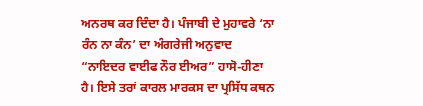ਅਨਰਥ ਕਰ ਦਿੰਦਾ ਹੈ। ਪੰਜਾਬੀ ਦੇ ਮੁਹਾਵਰੇ ‘ਨਾ ਰੰਨ ਨਾ ਕੰਨ’ ਦਾ ਅੰਗਰੇਜੀ ਅਨੁਵਾਦ “ਨਾਇਦਰ ਵਾਈਫ ਨੌਰ ਈਅਰ” ਹਾਸੋ-ਹੀਣਾ ਹੈ। ਇਸੇ ਤਰਾਂ ਕਾਰਲ ਮਾਰਕਸ ਦਾ ਪ੍ਰਸਿੱਧ ਕਥਨ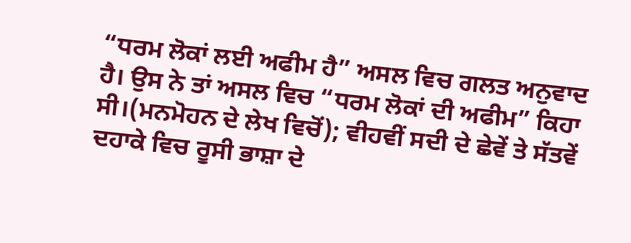“ਧਰਮ ਲੋਕਾਂ ਲਈ ਅਫੀਮ ਹੈ” ਅਸਲ ਵਿਚ ਗਲਤ ਅਨੁਵਾਦ ਹੈ। ਉਸ ਨੇ ਤਾਂ ਅਸਲ ਵਿਚ “ਧਰਮ ਲੋਕਾਂ ਦੀ ਅਫੀਮ” ਕਿਹਾ ਸੀ।(ਮਨਮੋਹਨ ਦੇ ਲੇਖ ਵਿਚੋਂ); ਵੀਹਵੀਂ ਸਦੀ ਦੇ ਛੇਵੇਂ ਤੇ ਸੱਤਵੇਂ ਦਹਾਕੇ ਵਿਚ ਰੂਸੀ ਭਾਸ਼ਾ ਦੇ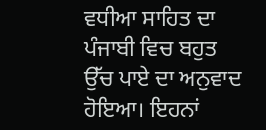ਵਧੀਆ ਸਾਹਿਤ ਦਾ ਪੰਜਾਬੀ ਵਿਚ ਬਹੁਤ ਉੱਚ ਪਾਏ ਦਾ ਅਨੁਵਾਦ ਹੋਇਆ। ਇਹਨਾਂ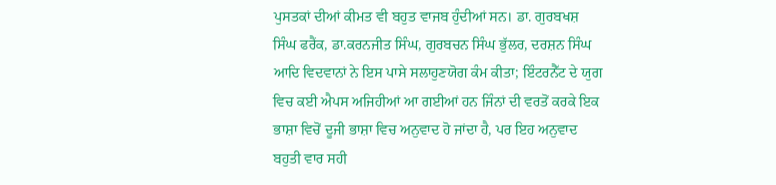ਪੁਸਤਕਾਂ ਦੀਆਂ ਕੀਮਤ ਵੀ ਬਹੁਤ ਵਾਜਬ ਹੁੰਦੀਆਂ ਸਨ। ਡਾ. ਗੁਰਬਖਸ਼ ਸਿੰਘ ਫਰੈਂਕ, ਡਾ.ਕਰਨਜੀਤ ਸਿੰਘ, ਗੁਰਬਚਨ ਸਿੰਘ ਭੁੱਲਰ, ਦਰਸ਼ਨ ਸਿੰਘ ਆਦਿ ਵਿਦਵਾਨਾਂ ਨੇ ਇਸ ਪਾਸੇ ਸਲਾਹੁਣਯੋਗ ਕੰਮ ਕੀਤਾ; ਇੰਟਰਨੈੱਟ ਦੇ ਯੁਗ ਵਿਚ ਕਈ ਐਪਸ ਅਜਿਹੀਆਂ ਆ ਗਈਆਂ ਹਨ ਜਿੰਨਾਂ ਦੀ ਵਰਤੋਂ ਕਰਕੇ ਇਕ ਭਾਸ਼ਾ ਵਿਚੋਂ ਦੂਜੀ ਭਾਸ਼ਾ ਵਿਚ ਅਨੁਵਾਦ ਹੋ ਜਾਂਦਾ ਹੈ, ਪਰ ਇਹ ਅਨੁਵਾਦ ਬਹੁਤੀ ਵਾਰ ਸਹੀ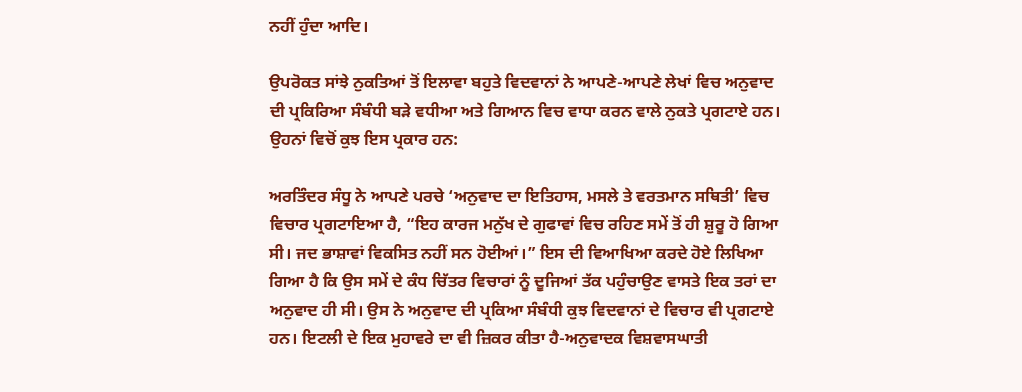ਨਹੀਂ ਹੁੰਦਾ ਆਦਿ।

ਉਪਰੋਕਤ ਸਾਂਝੇ ਨੁਕਤਿਆਂ ਤੋਂ ਇਲਾਵਾ ਬਹੁਤੇ ਵਿਦਵਾਨਾਂ ਨੇ ਆਪਣੇ-ਆਪਣੇ ਲੇਖਾਂ ਵਿਚ ਅਨੁਵਾਦ ਦੀ ਪ੍ਰਕਿਰਿਆ ਸੰਬੰਧੀ ਬੜੇ ਵਧੀਆ ਅਤੇ ਗਿਆਨ ਵਿਚ ਵਾਧਾ ਕਰਨ ਵਾਲੇ ਨੁਕਤੇ ਪ੍ਰਗਟਾਏ ਹਨ। ਉਹਨਾਂ ਵਿਚੋਂ ਕੁਝ ਇਸ ਪ੍ਰਕਾਰ ਹਨ:

ਅਰਤਿੰਦਰ ਸੰਧੂ ਨੇ ਆਪਣੇ ਪਰਚੇ ‘ਅਨੁਵਾਦ ਦਾ ਇਤਿਹਾਸ, ਮਸਲੇ ਤੇ ਵਰਤਮਾਨ ਸਥਿਤੀ’ ਵਿਚ ਵਿਚਾਰ ਪ੍ਰਗਟਾਇਆ ਹੈ, “ਇਹ ਕਾਰਜ ਮਨੁੱਖ ਦੇ ਗੁਫਾਵਾਂ ਵਿਚ ਰਹਿਣ ਸਮੇਂ ਤੋਂ ਹੀ ਸ਼ੁਰੂ ਹੋ ਗਿਆ ਸੀ। ਜਦ ਭਾਸ਼ਾਵਾਂ ਵਿਕਸਿਤ ਨਹੀਂ ਸਨ ਹੋਈਆਂ।” ਇਸ ਦੀ ਵਿਆਖਿਆ ਕਰਦੇ ਹੋਏ ਲਿਖਿਆ ਗਿਆ ਹੈ ਕਿ ਉਸ ਸਮੇਂ ਦੇ ਕੰਧ ਚਿੱਤਰ ਵਿਚਾਰਾਂ ਨੂੰ ਦੂਜਿਆਂ ਤੱਕ ਪਹੁੰਚਾਉਣ ਵਾਸਤੇ ਇਕ ਤਰਾਂ ਦਾ ਅਨੁਵਾਦ ਹੀ ਸੀ। ਉਸ ਨੇ ਅਨੁਵਾਦ ਦੀ ਪ੍ਰਕਿਆ ਸੰਬੰਧੀ ਕੁਝ ਵਿਦਵਾਨਾਂ ਦੇ ਵਿਚਾਰ ਵੀ ਪ੍ਰਗਟਾਏ ਹਨ। ਇਟਲੀ ਦੇ ਇਕ ਮੁਹਾਵਰੇ ਦਾ ਵੀ ਜ਼ਿਕਰ ਕੀਤਾ ਹੈ-ਅਨੁਵਾਦਕ ਵਿਸ਼ਵਾਸਘਾਤੀ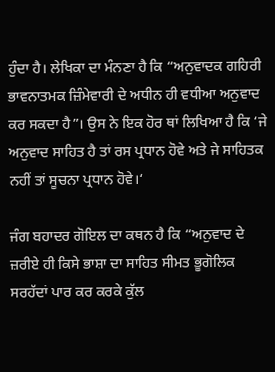ਹੁੰਦਾ ਹੈ। ਲੇਖਿਕਾ ਦਾ ਮੰਨਣਾ ਹੈ ਕਿ “ਅਨੁਵਾਦਕ ਗਹਿਰੀ ਭਾਵਨਾਤਮਕ ਜ਼ਿੰਮੇਵਾਰੀ ਦੇ ਅਧੀਨ ਹੀ ਵਧੀਆ ਅਨੁਵਾਦ ਕਰ ਸਕਦਾ ਹੈ”। ਉਸ ਨੇ ਇਕ ਹੋਰ ਥਾਂ ਲਿਖਿਆ ਹੈ ਕਿ ‘ਜੇ ਅਨੁਵਾਦ ਸਾਹਿਤ ਹੈ ਤਾਂ ਰਸ ਪ੍ਰਧਾਨ ਹੋਵੇ ਅਤੇ ਜੇ ਸਾਹਿਤਕ ਨਹੀਂ ਤਾਂ ਸੂਚਨਾ ਪ੍ਰਧਾਨ ਹੋਵੇ।‘

ਜੰਗ ਬਹਾਦਰ ਗੋਇਲ ਦਾ ਕਥਨ ਹੈ ਕਿ “ਅਨੁਵਾਦ ਦੇ ਜ਼ਰੀਏ ਹੀ ਕਿਸੇ ਭਾਸ਼ਾ ਦਾ ਸਾਹਿਤ ਸੀਮਤ ਭੂਗੋਲਿਕ ਸਰਹੱਦਾਂ ਪਾਰ ਕਰ ਕਰਕੇ ਕੁੱਲ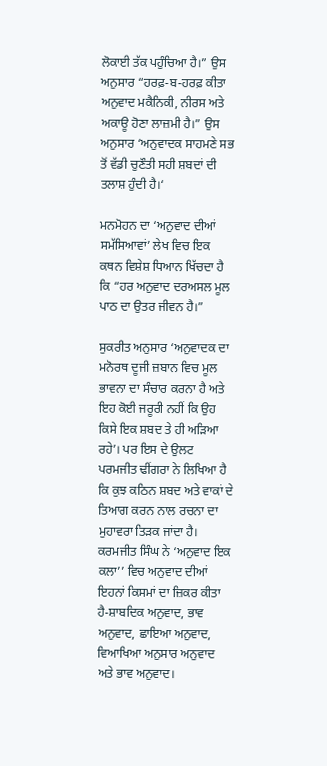ਲੋਕਾਈ ਤੱਕ ਪਹੁੰਚਿਆ ਹੈ।” ਉਸ ਅਨੁਸਾਰ “ਹਰਫ਼-ਬ-ਹਰਫ਼ ਕੀਤਾ ਅਨੁਵਾਦ ਮਕੈਨਿਕੀ, ਨੀਰਸ ਅਤੇ ਅਕਾਊ ਹੋਣਾ ਲਾਜ਼ਮੀ ਹੈ।” ਉਸ ਅਨੁਸਾਰ ‘ਅਨੁਵਾਦਕ ਸਾਹਮਣੇ ਸਭ ਤੋਂ ਵੱਡੀ ਚੁਣੌਤੀ ਸਹੀ ਸ਼ਬਦਾਂ ਦੀ ਤਲਾਸ਼ ਹੁੰਦੀ ਹੈ।‘

ਮਨਮੋਹਨ ਦਾ ‘ਅਨੁਵਾਦ ਦੀਆਂ ਸਮੱਸਿਆਵਾਂ’ ਲੇਖ ਵਿਚ ਇਕ ਕਥਨ ਵਿਸ਼ੇਸ਼ ਧਿਆਨ ਖਿੱਚਦਾ ਹੈ ਕਿ “ਹਰ ਅਨੁਵਾਦ ਦਰਅਸਲ ਮੂਲ ਪਾਠ ਦਾ ਉਤਰ ਜੀਵਨ ਹੈ।”

ਸੁਕਰੀਤ ਅਨੁਸਾਰ ‘ਅਨੁਵਾਦਕ ਦਾ ਮਨੋਰਥ ਦੂਜੀ ਜ਼ਬਾਨ ਵਿਚ ਮੂਲ ਭਾਵਨਾ ਦਾ ਸੰਚਾਰ ਕਰਨਾ ਹੈ ਅਤੇ ਇਹ ਕੋਈ ਜਰੂਰੀ ਨਹੀਂ ਕਿ ਉਹ ਕਿਸੇ ਇਕ ਸ਼ਬਦ ਤੇ ਹੀ ਅੜਿਆ ਰਹੇ’। ਪਰ ਇਸ ਦੇ ਉਲਟ ਪਰਮਜੀਤ ਢੀਂਗਰਾ ਨੇ ਲਿਖਿਆ ਹੈ ਕਿ ਕੁਝ ਕਠਿਨ ਸ਼ਬਦ ਅਤੇ ਵਾਕਾਂ ਦੇ ਤਿਆਗ ਕਰਨ ਨਾਲ ਰਚਨਾ ਦਾ ਮੁਹਾਵਰਾ ਤਿੜਕ ਜਾਂਦਾ ਹੈ। ਕਰਮਜੀਤ ਸਿੰਘ ਨੇ ‘ਅਨੁਵਾਦ ਇਕ ਕਲਾ’’ ਵਿਚ ਅਨੁਵਾਦ ਦੀਆਂ ਇਹਨਾਂ ਕਿਸਮਾਂ ਦਾ ਜ਼ਿਕਰ ਕੀਤਾ ਹੈ-ਸ਼ਾਬਦਿਕ ਅਨੁਵਾਦ, ਭਾਵ ਅਨੁਵਾਦ, ਛਾਇਆ ਅਨੁਵਾਦ, ਵਿਆਖਿਆ ਅਨੁਸਾਰ ਅਨੁਵਾਦ ਅਤੇ ਭਾਵ ਅਨੁਵਾਦ।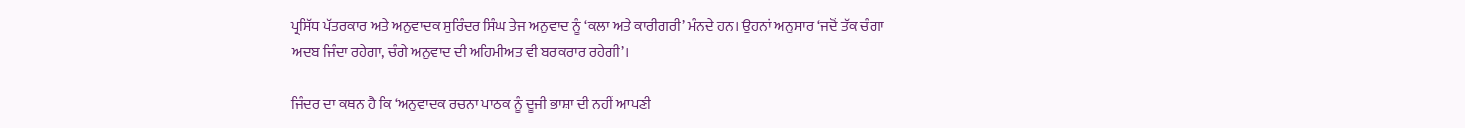ਪ੍ਰਸਿੱਧ ਪੱਤਰਕਾਰ ਅਤੇ ਅਨੁਵਾਦਕ ਸੁਰਿੰਦਰ ਸਿੰਘ ਤੇਜ ਅਨੁਵਾਦ ਨੂੰ ‘ਕਲਾ ਅਤੇ ਕਾਰੀਗਰੀ’ ਮੰਨਦੇ ਹਨ। ਉਹਨਾਂ ਅਨੁਸਾਰ ‘ਜਦੋਂ ਤੱਕ ਚੰਗਾ ਅਦਬ ਜਿੰਦਾ ਰਹੇਗਾ, ਚੰਗੇ ਅਨੁਵਾਦ ਦੀ ਅਹਿਮੀਅਤ ਵੀ ਬਰਕਰਾਰ ਰਹੇਗੀ’।

ਜਿੰਦਰ ਦਾ ਕਥਨ ਹੈ ਕਿ ‘ਅਨੁਵਾਦਕ ਰਚਨਾ ਪਾਠਕ ਨੂੰ ਦੂਜੀ ਭਾਸ਼ਾ ਦੀ ਨਹੀਂ ਆਪਣੀ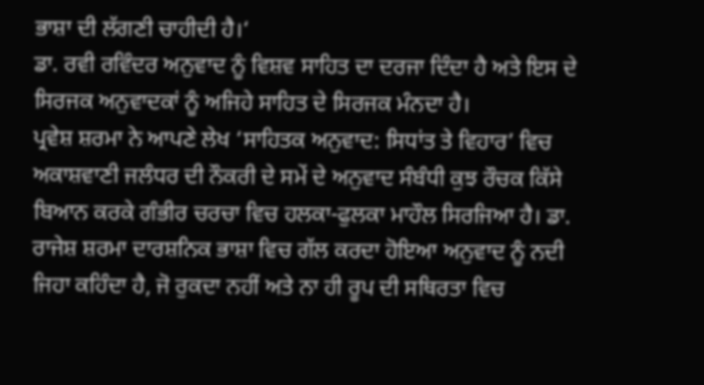ਭਾਸ਼ਾ ਦੀ ਲੱਗਣੀ ਚਾਹੀਦੀ ਹੈ।‘
ਡਾ. ਰਵੀ ਰਵਿੰਦਰ ਅਨੁਵਾਦ ਨੂੰ ਵਿਸ਼ਵ ਸਾਹਿਤ ਦਾ ਦਰਜਾ ਦਿੰਦਾ ਹੈ ਅਤੇ ਇਸ ਦੇ ਸਿਰਜਕ ਅਨੁਵਾਦਕਾਂ ਨੂੰ ਅਜਿਹੇ ਸਾਹਿਤ ਦੇ ਸਿਰਜਕ ਮੰਨਦਾ ਹੈ।
ਪ੍ਰਵੇਸ਼ ਸ਼ਰਮਾ ਨੇ ਆਪਣੇ ਲੇਖ ‘ਸਾਹਿਤਕ ਅਨੁਵਾਦ: ਸਿਧਾਂਤ ਤੇ ਵਿਹਾਰ’ ਵਿਚ ਅਕਾਸ਼ਵਾਣੀ ਜਲੰਧਰ ਦੀ ਨੌਕਰੀ ਦੇ ਸਮੇਂ ਦੇ ਅਨੁਵਾਦ ਸੰਬੰਧੀ ਕੁਝ ਰੌਚਕ ਕਿੱਸੇ ਬਿਆਨ ਕਰਕੇ ਗੰਭੀਰ ਚਰਚਾ ਵਿਚ ਹਲਕਾ-ਫੁਲਕਾ ਮਾਹੌਲ ਸਿਰਜਿਆ ਹੈ। ਡਾ. ਰਾਜੇਸ਼ ਸ਼ਰਮਾ ਦਾਰਸ਼ਨਿਕ ਭਾਸ਼ਾ ਵਿਚ ਗੱਲ ਕਰਦਾ ਹੋਇਆ ਅਨੁਵਾਦ ਨੂੰ ਨਦੀ ਜਿਹਾ ਕਹਿੰਦਾ ਹੈ, ਜੋ ਰੁਕਦਾ ਨਹੀਂ ਅਤੇ ਨਾ ਹੀ ਰੂਪ ਦੀ ਸਥਿਰਤਾ ਵਿਚ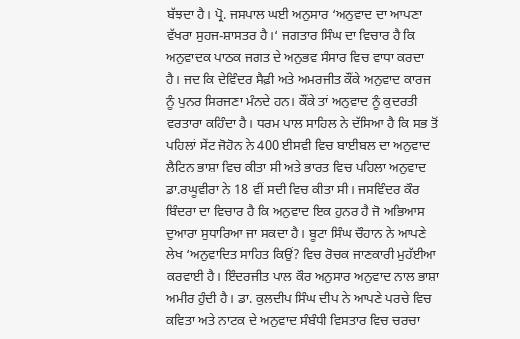ਬੱਝਦਾ ਹੈ। ਪ੍ਰੋ. ਜਸਪਾਲ ਘਈ ਅਨੁਸਾਰ ‘ਅਨੁਵਾਦ ਦਾ ਆਪਣਾ ਵੱਖਰਾ ਸੁਹਜ-ਸ਼ਾਸਤਰ ਹੈ।‘ ਜਗਤਾਰ ਸਿੰਘ ਦਾ ਵਿਚਾਰ ਹੈ ਕਿ ਅਨੁਵਾਦਕ ਪਾਠਕ ਜਗਤ ਦੇ ਅਨੁਭਵ ਸੰਸਾਰ ਵਿਚ ਵਾਧਾ ਕਰਦਾ ਹੈ। ਜਦ ਕਿ ਦੇਵਿੰਦਰ ਸੈਫ਼ੀ ਅਤੇ ਅਮਰਜੀਤ ਕੌਂਕੇ ਅਨੁਵਾਦ ਕਾਰਜ ਨੂੰ ਪੁਨਰ ਸਿਰਜਣਾ ਮੰਨਦੇ ਹਨ। ਕੌਂਕੇ ਤਾਂ ਅਨੁਵਾਦ ਨੂੰ ਕੁਦਰਤੀ ਵਰਤਾਰਾ ਕਹਿੰਦਾ ਹੈ। ਧਰਮ ਪਾਲ ਸਾਹਿਲ ਨੇ ਦੱਸਿਆ ਹੈ ਕਿ ਸਭ ਤੋਂ ਪਹਿਲਾਂ ਸੇਂਟ ਜੋਹੋਨ ਨੇ 400 ਈਸਵੀ ਵਿਚ ਬਾਈਬਲ ਦਾ ਅਨੁਵਾਦ ਲੈਟਿਨ ਭਾਸ਼ਾ ਵਿਚ ਕੀਤਾ ਸੀ ਅਤੇ ਭਾਰਤ ਵਿਚ ਪਹਿਲਾ ਅਨੁਵਾਦ ਡਾ.ਰਘੂਵੀਰਾ ਨੇ 18 ਵੀਂ ਸਦੀ ਵਿਚ ਕੀਤਾ ਸੀ। ਜਸਵਿੰਦਰ ਕੌਰ ਬਿੰਦਰਾ ਦਾ ਵਿਚਾਰ ਹੈ ਕਿ ਅਨੁਵਾਦ ਇਕ ਹੁਨਰ ਹੈ ਜੋ ਅਭਿਆਸ ਦੁਆਰਾ ਸੁਧਾਰਿਆ ਜਾ ਸਕਦਾ ਹੈ। ਬੂਟਾ ਸਿੰਘ ਚੌਹਾਨ ਨੇ ਆਪਣੇ ਲੇਖ ‘ਅਨੁਵਾਦਿਤ ਸਾਹਿਤ ਕਿਉਂ? ਵਿਚ ਰੋਚਕ ਜਾਣਕਾਰੀ ਮੁਹੱਈਆ ਕਰਵਾਈ ਹੈ। ਇੰਦਰਜੀਤ ਪਾਲ ਕੌਰ ਅਨੁਸਾਰ ਅਨੁਵਾਦ ਨਾਲ ਭਾਸ਼ਾ ਅਮੀਰ ਹੁੰਦੀ ਹੈ। ਡਾ. ਕੁਲਦੀਪ ਸਿੰਘ ਦੀਪ ਨੇ ਆਪਣੇ ਪਰਚੇ ਵਿਚ ਕਵਿਤਾ ਅਤੇ ਨਾਟਕ ਦੇ ਅਨੁਵਾਦ ਸੰਬੰਧੀ ਵਿਸਤਾਰ ਵਿਚ ਚਰਚਾ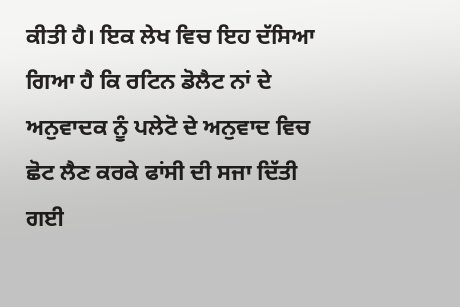ਕੀਤੀ ਹੈ। ਇਕ ਲੇਖ ਵਿਚ ਇਹ ਦੱਸਿਆ ਗਿਆ ਹੈ ਕਿ ਰਟਿਨ ਡੋਲੈਟ ਨਾਂ ਦੇ ਅਨੁਵਾਦਕ ਨੂੰ ਪਲੇਟੋ ਦੇ ਅਨੁਵਾਦ ਵਿਚ ਛੋਟ ਲੈਣ ਕਰਕੇ ਫਾਂਸੀ ਦੀ ਸਜਾ ਦਿੱਤੀ ਗਈ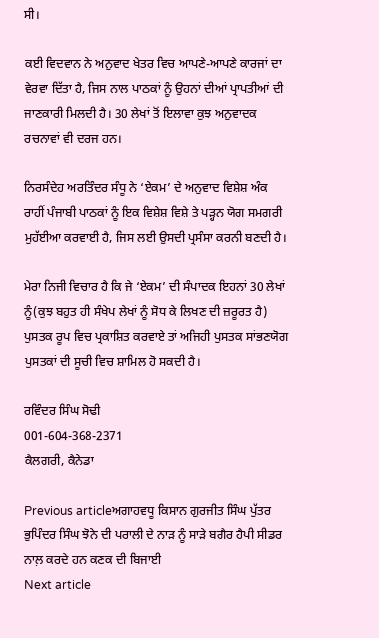ਸੀ।

ਕਈ ਵਿਦਵਾਨ ਨੇ ਅਨੁਵਾਦ ਖੇਤਰ ਵਿਚ ਆਪਣੇ-ਆਪਣੇ ਕਾਰਜਾਂ ਦਾ ਵੇਰਵਾ ਦਿੱਤਾ ਹੈ, ਜਿਸ ਨਾਲ ਪਾਠਕਾਂ ਨੂੰ ਉਹਨਾਂ ਦੀਆਂ ਪ੍ਰਾਪਤੀਆਂ ਦੀ ਜਾਣਕਾਰੀ ਮਿਲਦੀ ਹੈ। 30 ਲੇਖਾਂ ਤੋਂ ਇਲਾਵਾ ਕੁਝ ਅਨੁਵਾਦਕ ਰਚਨਾਵਾਂ ਵੀ ਦਰਜ ਹਨ।

ਨਿਰਸੰਦੇਹ ਅਰਤਿੰਦਰ ਸੰਧੂ ਨੇ ‘ਏਕਮ’ ਦੇ ਅਨੁਵਾਦ ਵਿਸ਼ੇਸ਼ ਅੰਕ ਰਾਹੀਂ ਪੰਜਾਬੀ ਪਾਠਕਾਂ ਨੂੰ ਇਕ ਵਿਸ਼ੇਸ਼ ਵਿਸ਼ੇ ਤੇ ਪੜ੍ਹਨ ਯੋਗ ਸਮਗਰੀ ਮੁਹੱਈਆ ਕਰਵਾਈ ਹੈ, ਜਿਸ ਲਈ ਉਸਦੀ ਪ੍ਰਸੰਸਾ ਕਰਨੀ ਬਣਦੀ ਹੈ।

ਮੇਰਾ ਨਿਜੀ ਵਿਚਾਰ ਹੈ ਕਿ ਜੇ ‘ਏਕਮ’ ਦੀ ਸੰਪਾਦਕ ਇਹਨਾਂ 30 ਲੇਖਾਂ ਨੂੰ(ਕੁਝ ਬਹੁਤ ਹੀ ਸੰਖੇਪ ਲੇਖਾਂ ਨੂੰ ਸੋਧ ਕੇ ਲਿਖਣ ਦੀ ਜ਼ਰੂਰਤ ਹੈ) ਪੁਸਤਕ ਰੂਪ ਵਿਚ ਪ੍ਰਕਾਸ਼ਿਤ ਕਰਵਾਏ ਤਾਂ ਅਜਿਹੀ ਪੁਸਤਕ ਸਾਂਭਣਯੋਗ ਪੁਸਤਕਾਂ ਦੀ ਸੂਚੀ ਵਿਚ ਸ਼ਾਮਿਲ ਹੋ ਸਕਦੀ ਹੈ।

ਰਵਿੰਦਰ ਸਿੰਘ ਸੋਢੀ
001-604-368-2371
ਕੈਲਗਰੀ, ਕੈਨੇਡਾ

Previous articleਅਗਾਹਵਧੂ ਕਿਸਾਨ ਗੁਰਜੀਤ ਸਿੰਘ ਪੁੱਤਰ ਭੁਪਿੰਦਰ ਸਿੰਘ ਝੋਨੇ ਦੀ ਪਰਾਲੀ ਦੇ ਨਾੜ ਨੂੰ ਸਾੜੇ ਬਗੈਰ ਹੈਪੀ ਸੀਡਰ ਨਾਲ਼ ਕਰਦੇ ਹਨ ਕਣਕ ਦੀ ਬਿਜਾਈ
Next article